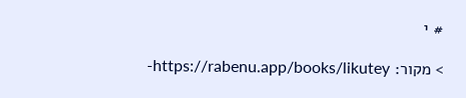# י

> מקור: https://rabenu.app/books/likutey-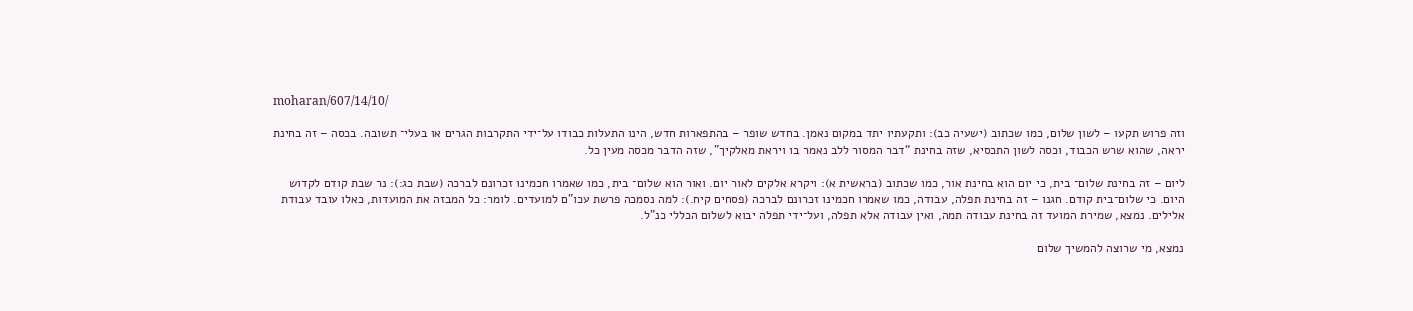moharan/607/14/10/

וזה פרוש תקעו – לשון שלום, כמו שכתוב (ישעיה כב): ותקעתיו יתד במקום נאמן. בחדש שופר – בהתפארות חדש, הינו התעלות כבודו על־ידי התקרבות הגרים או בעלי־ תשובה. בכסה – זה בחינת יראה, שהוא שרש הכבוד, וכסה לשון התכסיא, שזה בחינת “דבר המסור ללב נאמר בו ויראת מאלקיך”, שזה הדבר מכסה מעין כל.

ליום – זה בחינת שלום־ בית, כי יום הוא בחינת אור, כמו שכתוב (בראשית א): ויקרא אלקים לאור יום. ואור הוא שלום־ בית, כמו שאמרו חכמינו זכרונם לברכה (שבת כג:): נר שבת קודם לקדוש היום. כי שלום־בית קודם. חגנו – זה בחינת תפלה, עבודה, כמו שאמרו חכמינו זכרונם לברכה (פסחים קיח.): למה נסמכה פרשת עכו”ם למועדים. לומר: כל המבזה את המועדות, כאלו עובד עבודת אלילים. נמצא, שמירת המועד זה בחינת עבודה תמה, ואין עבודה אלא תפלה, ועל־ידי תפלה יבוא לשלום הכללי כנ”ל.

נמצא, מי שרוצה להמשיך שלום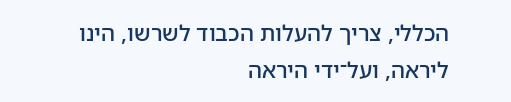הכללי, צריך להעלות הכבוד לשרשו, הינו ליראה, ועל־ידי היראה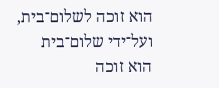הוא זוכה לשלום־בית, ועל־ידי שלום־בית הוא זוכה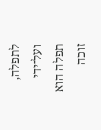לתפלה, ועל־ידי תפלה הוא זוכה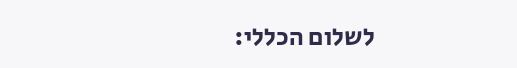לשלום הכללי: